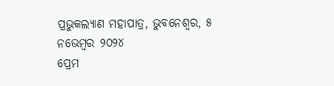ପ୍ରଭୁକଲ୍ୟାଣ ମହାପାତ୍ର, ଭୁବନେଶ୍ୱର, ୫ ନଭେମ୍ବର ୨୦୨୪
ପ୍ରେମ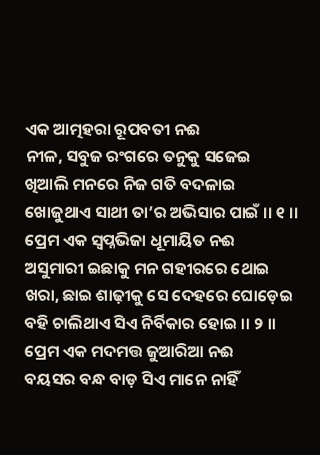ଏକ ଆତ୍ମହରା ରୂପବତୀ ନଈ
ନୀଳ, ସବୁଜ ରଂଗରେ ତନୁକୁ ସଜେଇ
ଖିଆଲି ମନରେ ନିଜ ଗତି ବଦଳାଇ
ଖୋଜୁଥାଏ ସାଥୀ ତା’ର ଅଭିସାର ପାଇଁ ।। ୧ ।।
ପ୍ରେମ ଏକ ସ୍ବପ୍ନଭିଜା ଧୂମାୟିତ ନଈ
ଅସୁମାରୀ ଇଛାକୁ ମନ ଗହୀରରେ ଥୋଇ
ଖରା, ଛାଇ ଶାଢ଼ୀକୁ ସେ ଦେହରେ ଘୋଡ଼େଇ
ବହି ଚାଲିଥାଏ ସିଏ ନିର୍ବିକାର ହୋଇ ।। ୨ ।।
ପ୍ରେମ ଏକ ମଦମତ୍ତ ଜୁଆରିଆ ନଈ
ବୟସର ବନ୍ଧ ବାଡ଼ ସିଏ ମାନେ ନାହିଁ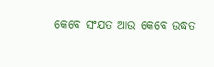କେବେ ସଂଯତ ଆଉ କେବେ ଉଦ୍ଧତ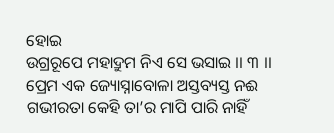ହୋଇ
ଉଗ୍ରରୂପେ ମହାଦ୍ରୁମ ନିଏ ସେ ଭସାଇ ।। ୩ ।।
ପ୍ରେମ ଏକ ଜ୍ୟୋସ୍ନାବୋଳା ଅସ୍ତବ୍ୟସ୍ତ ନଈ
ଗଭୀରତା କେହି ତା’ର ମାପି ପାରି ନାହିଁ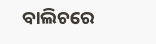ବାଲିଚରେ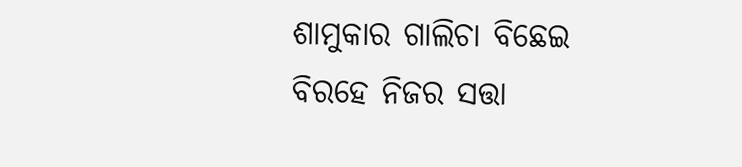ଶାମୁକାର ଗାଲିଚା ବିଛେଇ
ବିରହେ ନିଜର ସତ୍ତା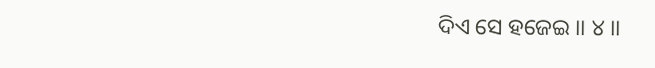ଦିଏ ସେ ହଜେଇ ।। ୪ ।।